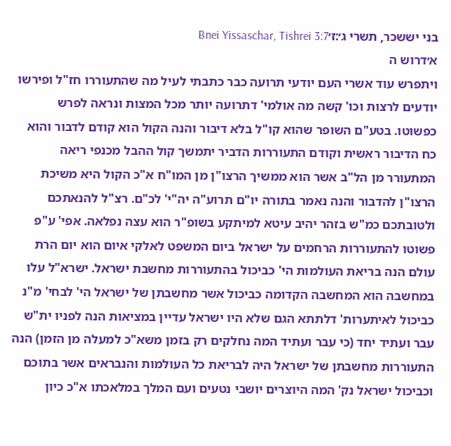בני יששכר, תשרי ג׳:ז׳Bnei Yissaschar, Tishrei 3:7
א׳דרוש ה
ויתפרש עוד אשרי העם יודעי תרועה כבר כתבתי לעיל מה שהתעוררו חז"ל ופירשו יודעים לרצות וכו' קשה מה אולמי' דתרועה יותר מכל המצות ונראה לפרש כפשוטו. בטע"ם השופר שהוא קו"ל בלא דיבור והנה הקול הוא קודם לדבור והוא כח הדיבור ראשית וקודם התעוררות הדביר יתמשך קול ההבל מכנפי ריאה המתעורר מן הל"ב אשר הוא ממשיך הרצו"ן מן המו"ח א"כ הקול היא משיכת הרצו"ן להדבור והנה נאמר בתורה יו"ם תרוע"ה יה"י' לכ"ם. רצ"ל להנאתכם ולטובתכם כמ"ש בזהר יהיב עיטא למיתקע בשופ"ר הוא עצה נפלאה. אפי' ע"פ פשוטו להתעוררות הרחמים על ישראל ביום המשפט לאלקי איום הוא יום הרת עולם הנה בריאת העולמות הי' כביכול בהתעוררות מחשבת ישראל. ישרא"ל עלו במחשבה הוא המחשבה הקדומה כביכול אשר מחשבתן של ישראל הי' לבחי' מ"נ כביכול לאיתערות' דלתתא הגם שלא היו ישראל עדיין במציאות הנה לפניו ית"ש עבר ועתיד יחד (כי עבר ועתיד המה נחלקים רק בזמן משא"כ למעלה מן הזמן) הנה התעוררות מחשבתן של ישראל היה לבריאת כל העולמות והנבראים אשר בתוכם וכביכול ישראל נק' המה היוצרים יושבי נטעים ועם המלך במלאכתו א"כ כיון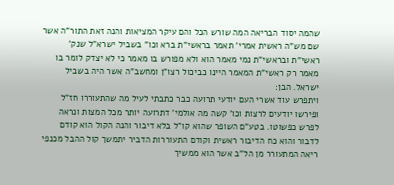שהמה יסוד הבריאה המה שורש הכל והם עיקר המציאות והנה זאת התור"ה אשר שם מש"ה ראשית אמרי' תאמר בראשי"ת ברא וכו" בשביל ישרא"ל שנק' ראשי"ת ובראשי"ת נמי מאמר הוא ולא מפורש בו מאמר כי לא יצדק לומר בו מאמר רק ראשי"ת המאמר היינו כביכול רצו"ן ומחשב"ה אשר היה בשביל ישראל. הבן:
ויתפרש עוד אשרי העם יודעי תרועה כבר כתבתי לעיל מה שהתעוררו חז"ל ופירשו יודעים לרצות וכו' קשה מה אולמי' דתרועה יותר מכל המצות ונראה לפרש כפשוטו. בטע"ם השופר שהוא קו"ל בלא דיבור והנה הקול הוא קודם לדבור והוא כח הדיבור ראשית וקודם התעוררות הדביר יתמשך קול ההבל מכנפי ריאה המתעורר מן הל"ב אשר הוא ממשיך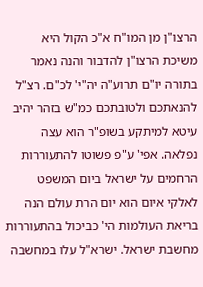הרצו"ן מן המו"ח א"כ הקול היא משיכת הרצו"ן להדבור והנה נאמר בתורה יו"ם תרוע"ה יה"י' לכ"ם. רצ"ל להנאתכם ולטובתכם כמ"ש בזהר יהיב עיטא למיתקע בשופ"ר הוא עצה נפלאה. אפי' ע"פ פשוטו להתעוררות הרחמים על ישראל ביום המשפט לאלקי איום הוא יום הרת עולם הנה בריאת העולמות הי' כביכול בהתעוררות מחשבת ישראל. ישרא"ל עלו במחשבה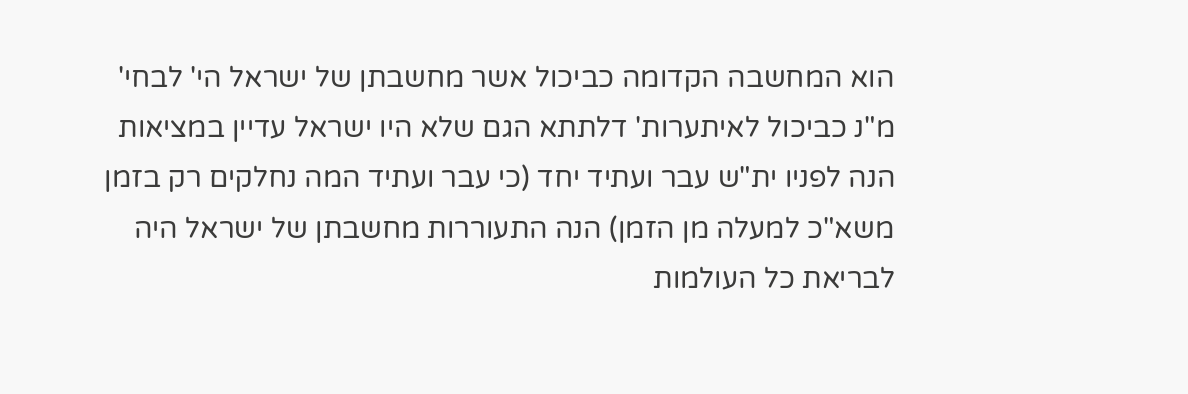הוא המחשבה הקדומה כביכול אשר מחשבתן של ישראל הי' לבחי' מ"נ כביכול לאיתערות' דלתתא הגם שלא היו ישראל עדיין במציאות הנה לפניו ית"ש עבר ועתיד יחד (כי עבר ועתיד המה נחלקים רק בזמן משא"כ למעלה מן הזמן) הנה התעוררות מחשבתן של ישראל היה לבריאת כל העולמות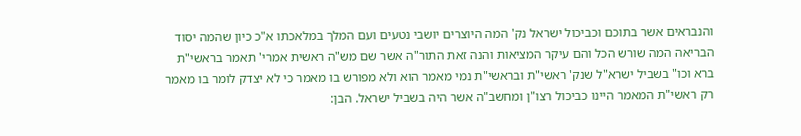והנבראים אשר בתוכם וכביכול ישראל נק' המה היוצרים יושבי נטעים ועם המלך במלאכתו א"כ כיון שהמה יסוד הבריאה המה שורש הכל והם עיקר המציאות והנה זאת התור"ה אשר שם מש"ה ראשית אמרי' תאמר בראשי"ת ברא וכו" בשביל ישרא"ל שנק' ראשי"ת ובראשי"ת נמי מאמר הוא ולא מפורש בו מאמר כי לא יצדק לומר בו מאמר רק ראשי"ת המאמר היינו כביכול רצו"ן ומחשב"ה אשר היה בשביל ישראל. הבן: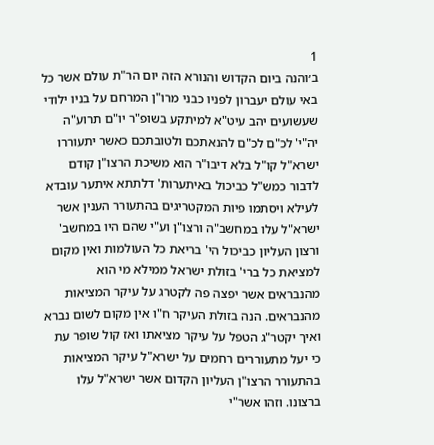1
ב׳והנה ביום הקדוש והנורא הזה יום הר"ת עולם אשר כל באי עולם יעברון לפניו כבני מרו"ן המרחם על בניו ילודי שעשועים יהב עיט"א למיתקע בשופ"ר יו"ם תרוע"ה יה"י' לכ"ם לכ"ם להנאתכם ולטובתכם כאשר יתעוררו ישרא"ל קו"ל בלא דיבו"ר הוא משיכת הרצו"ן קודם לדבור כמש"ל כביכול באיתערות' דלתתא איתער עובדא לעילא ויסתמו פיות המקטריגים בהתעורר הענין אשר ישרא"ל עלו במחשב"ה ורצו"ן וע"י שהם היו במחשב' ורצון העליון כביכול הי' בריאת כל העולמות ואין מקום למציאת כל ברי' בזולת ישראל ממילא מי הוא מהנבראים אשר יפצה פה לקטרג על עיקר המציאות מהנבראים. הנה בזולת העיקר ח"ו אין מקום לשום נברא ואיך יקטר"ג הטפל על עיקר מציאתו ואז קול שופר עת כי יעל מתעוררים רחמים על ישרא"ל עיקר המציאות בהתעורר הרצו"ן העליון הקדום אשר ישרא"ל עלו ברצונו. וזהו אשר"י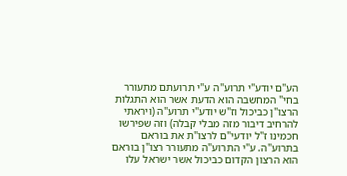הע"ם יודע"י תרוע"ה ע"י תרועתם מתעורר בחי" המחשבה הוא הדעת אשר הוא התגלות הרצו"ן כביכול וז"ש יודע"י תרוע"ה (ויראתי להרחיב דיבור מזה מבלי קבלה) וזה שפירשו חכמינו ז"ל יודעי"ם לרצו"ת את בוראם בתרוע"ה. ע"י התרוע"ה מתעורר רצו"ן בוראם הוא הרצון הקדום כביכול אשר ישראל עלו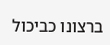ברצונו כביכול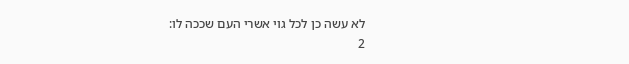לא עשה כן לכל גוי אשרי העם שככה לו:
2